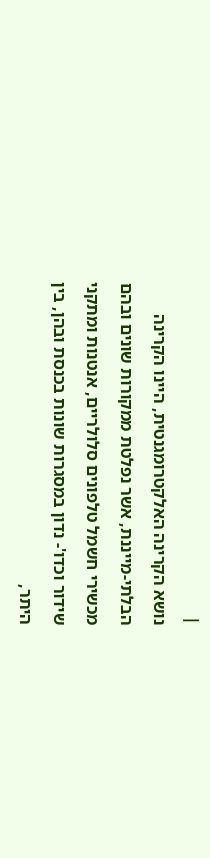|
נושא הקרינה האלקטרומגנטית, היינו הקרינה הבלתי-מייננת, אשר נפלטת ממקורות שונים ובהם מכשירי חשמל טלפונים סלולריים, אנטנות ומתקני שידור וכדו'- נדון במסגרות שונות בכנסת ובהן, בין היתר,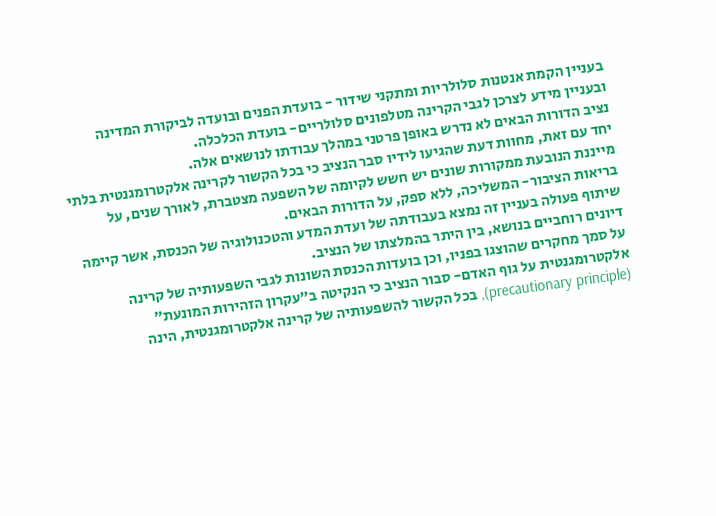בעניין הקמת אנטנות סלולריות ומתקני שידור - בועדת הפנים ובועדה לביקורת המדינה ובעניין מידע לצרכן לגבי הקרינה מטלפונים סלולריים- בועדת הכלכלה.
נציב הדורות הבאים לא נדרש באופן פרטני במהלך עבודתו לנושאים אלה.
יחד עם זאת, מחוות דעת שהגיעו לידיו סבר הנציב כי בכל הקשור לקרינה אלקטרומגנטית בלתי מייננת הנובעת ממקורות שונים יש חשש לקיומה של השפעה מצטברת, לאורך שנים, על בריאות הציבור- המשליכה, ללא ספק, על הדורות הבאים.
שיתוף פעולה בעניין זה נמצא בעבודתה של ועדת המדע והטכנולוגיה של הכנסת, אשר קיימה דיונים רוחביים בנושא, בין היתר בהמלצתו של הנציב.
על סמך מחקרים שהוצגו בפניו, וכן בועדות הכנסת השונות לגבי השפעותיה של קרינה אלקטרומגנטית על גוף האדם- סבור הנציב כי הנקיטה ב"עקרון הזהירות המונעת" (precautionary principle), בכל הקשור להשפעותיה של קרינה אלקטרומגנטית, הינה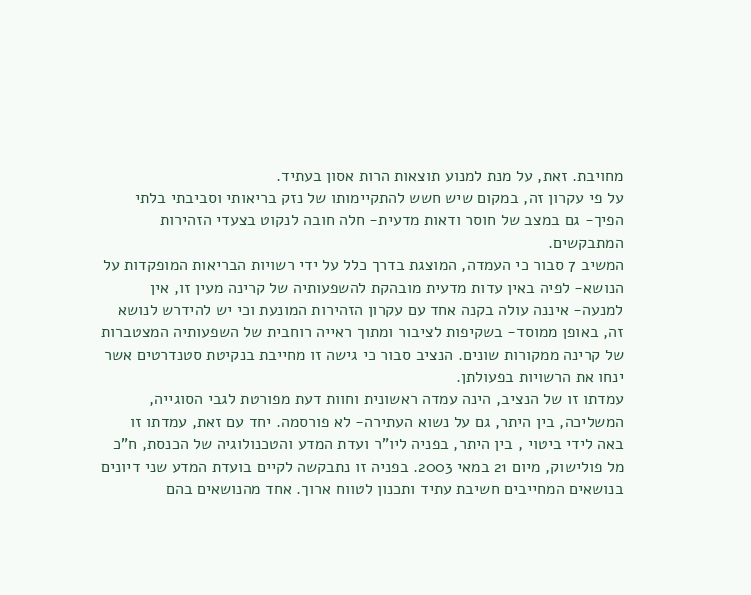מחויבת. זאת, על מנת למנוע תוצאות הרות אסון בעתיד.
על פי עקרון זה, במקום שיש חשש להתקיימותו של נזק בריאותי וסביבתי בלתי הפיך- גם במצב של חוסר ודאות מדעית- חלה חובה לנקוט בצעדי הזהירות המתבקשים.
המשיב 7 סבור כי העמדה, המוצגת בדרך כלל על ידי רשויות הבריאות המופקדות על הנושא- לפיה באין עדות מדעית מובהקת להשפעותיה של קרינה מעין זו, אין למנעה- איננה עולה בקנה אחד עם עקרון הזהירות המונעת וכי יש להידרש לנושא זה, באופן ממוסד- בשקיפות לציבור ומתוך ראייה רוחבית של השפעותיה המצטברות של קרינה ממקורות שונים. הנציב סבור כי גישה זו מחייבת בנקיטת סטנדרטים אשר ינחו את הרשויות בפעולתן.
עמדתו זו של הנציב, הינה עמדה ראשונית וחוות דעת מפורטת לגבי הסוגייה, המשליכה, בין היתר, גם על נשוא העתירה- לא פורסמה. יחד עם זאת, עמדתו זו באה לידי ביטוי , בין היתר, בפניה ליו"ר ועדת המדע והטכנולוגיה של הכנסת, ח"כ מל פולישוק, מיום 21 במאי 2003. בפניה זו נתבקשה לקיים בועדת המדע שני דיונים בנושאים המחייבים חשיבת עתיד ותכנון לטווח ארוך. אחד מהנושאים בהם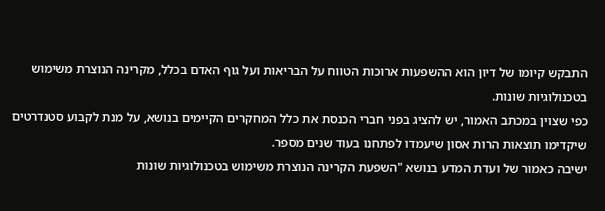התבקש קיומו של דיון הוא ההשפעות ארוכות הטווח על הבריאות ועל גוף האדם בכלל, מקרינה הנוצרת משימוש בטכנולוגיות שונות.
כפי שצוין במכתב האמור, יש להציג בפני חברי הכנסת את כלל המחקרים הקיימים בנושא, על מנת לקבוע סטנדרטים שיקדימו תוצאות הרות אסון שיעמדו לפתחנו בעוד שנים מספר.
ישיבה כאמור של ועדת המדע בנושא "השפעת הקרינה הנוצרת משימוש בטכנולוגיות שונות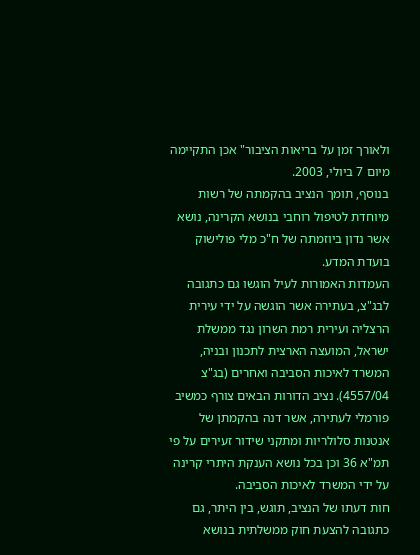ולאורך זמן על בריאות הציבור" אכן התקיימה מיום 7 ביולי, 2003.
בנוסף, תומך הנציב בהקמתה של רשות מיוחדת לטיפול רוחבי בנושא הקרינה, נושא אשר נדון ביוזמתה של ח"כ מלי פולישוק בועדת המדע.
העמדות האמורות לעיל הוגשו גם כתגובה לבג"צ, בעתירה אשר הוגשה על ידי עירית הרצליה ועירית רמת השרון נגד ממשלת ישראל, המועצה הארצית לתכנון ובניה, המשרד לאיכות הסביבה ואחרים (בג"צ 4557/04). נציב הדורות הבאים צורף כמשיב פורמלי לעתירה, אשר דנה בהקמתן של אנטנות סלולריות ומתקני שידור זעירים על פי תמ"א 36 וכן בכל נושא הענקת היתרי קרינה על ידי המשרד לאיכות הסביבה.
חות דעתו של הנציב, תוגש, בין היתר, גם כתגובה להצעת חוק ממשלתית בנושא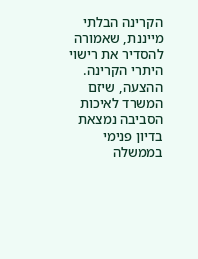הקרינה הבלתי מייננת, שאמורה להסדיר את רישוי היתרי הקרינה. ההצעה, שיזם המשרד לאיכות הסביבה נמצאת בדיון פנימי בממשלה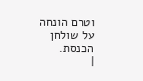וטרם הונחה על שולחן הכנסת.
|